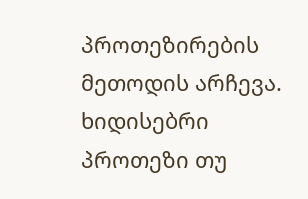პროთეზირების მეთოდის არჩევა. ხიდისებრი პროთეზი თუ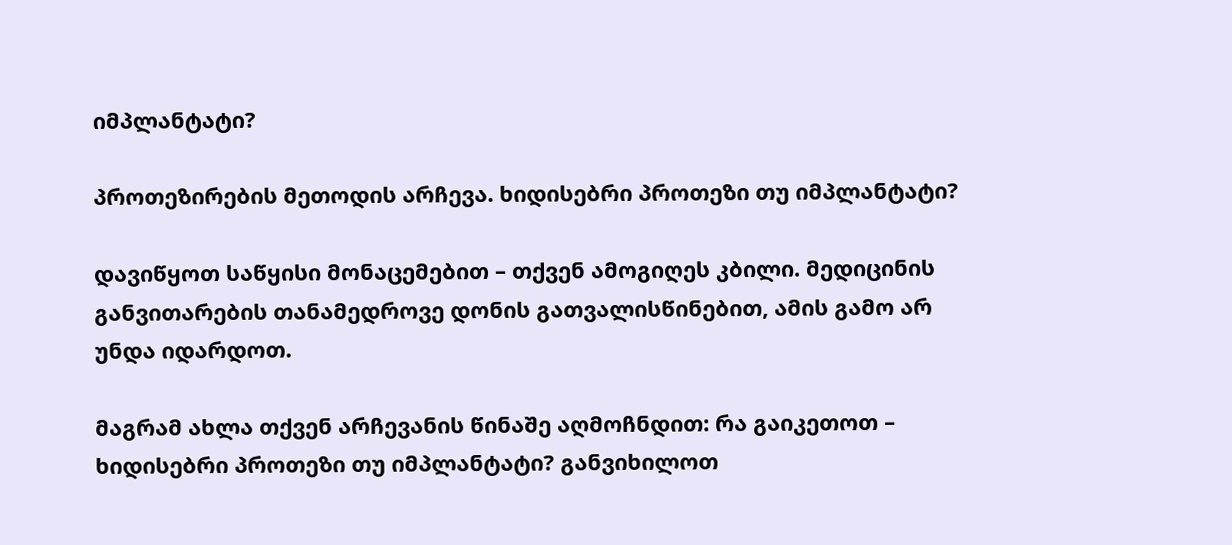იმპლანტატი?

პროთეზირების მეთოდის არჩევა. ხიდისებრი პროთეზი თუ იმპლანტატი?

დავიწყოთ საწყისი მონაცემებით – თქვენ ამოგიღეს კბილი. მედიცინის განვითარების თანამედროვე დონის გათვალისწინებით, ამის გამო არ უნდა იდარდოთ.

მაგრამ ახლა თქვენ არჩევანის წინაშე აღმოჩნდით: რა გაიკეთოთ – ხიდისებრი პროთეზი თუ იმპლანტატი? განვიხილოთ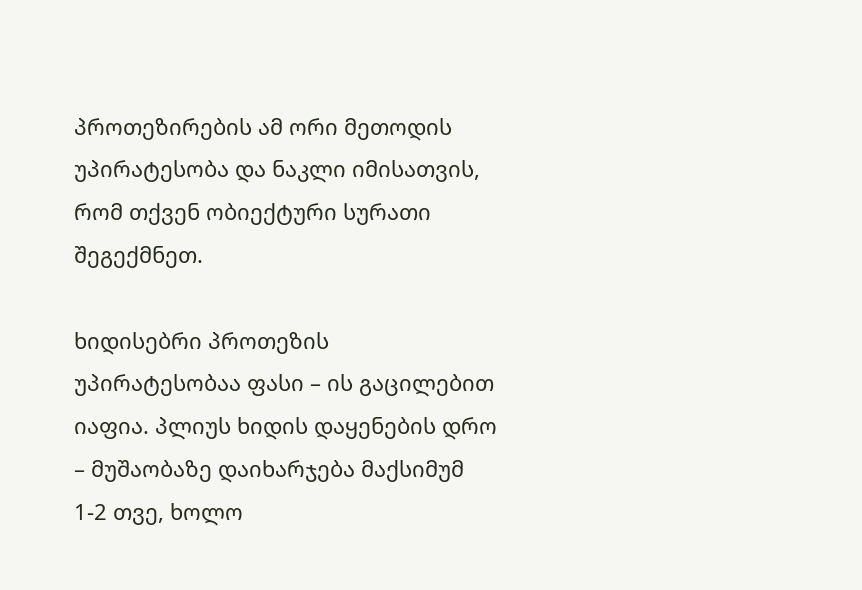პროთეზირების ამ ორი მეთოდის უპირატესობა და ნაკლი იმისათვის, რომ თქვენ ობიექტური სურათი შეგექმნეთ.

ხიდისებრი პროთეზის უპირატესობაა ფასი – ის გაცილებით იაფია. პლიუს ხიდის დაყენების დრო – მუშაობაზე დაიხარჯება მაქსიმუმ 1-2 თვე, ხოლო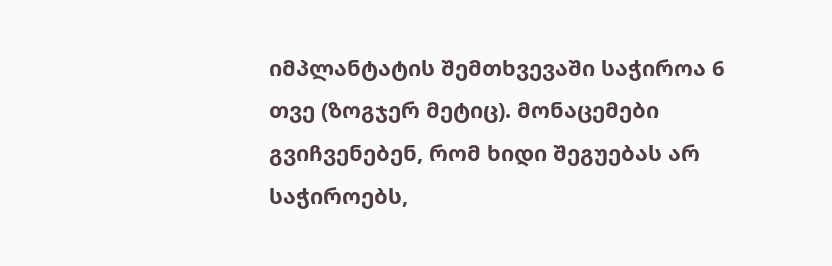იმპლანტატის შემთხვევაში საჭიროა 6 თვე (ზოგჯერ მეტიც). მონაცემები გვიჩვენებენ, რომ ხიდი შეგუებას არ საჭიროებს,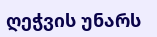ღეჭვის უნარს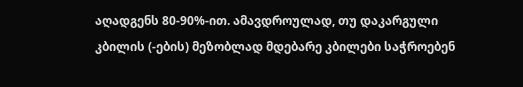აღადგენს 80-90%-ით. ამავდროულად, თუ დაკარგული კბილის (-ების) მეზობლად მდებარე კბილები საჭროებენ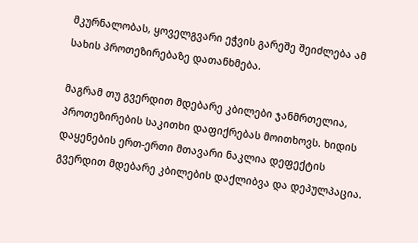მკურნალობას, ყოველგვარი ეჭვის გარეშე შეიძლება ამ სახის პროთეზირებაზე დათანხმება.

მაგრამ თუ გვერდით მდებარე კბილები ჯანმრთელია, პროთეზირების საკითხი დაფიქრებას მოითხოვს. ხიდის დაყენების ერთ-ერთი მთავარი ნაკლია დეფექტის გვერდით მდებარე კბილების დაქლიბვა და დეპულპაცია.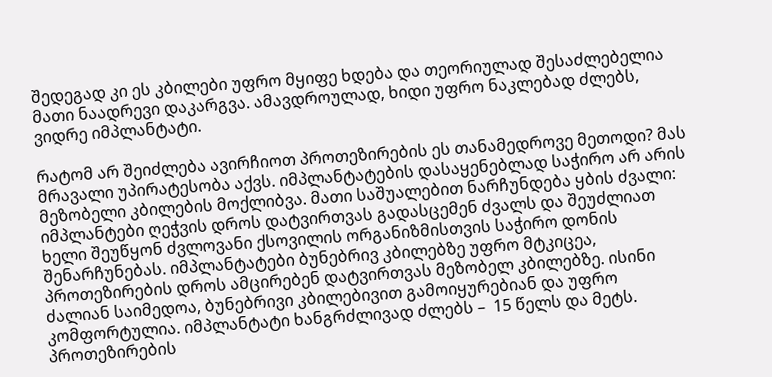შედეგად კი ეს კბილები უფრო მყიფე ხდება და თეორიულად შესაძლებელია მათი ნაადრევი დაკარგვა. ამავდროულად, ხიდი უფრო ნაკლებად ძლებს, ვიდრე იმპლანტატი.

რატომ არ შეიძლება ავირჩიოთ პროთეზირების ეს თანამედროვე მეთოდი? მას მრავალი უპირატესობა აქვს. იმპლანტატების დასაყენებლად საჭირო არ არის მეზობელი კბილების მოქლიბვა. მათი საშუალებით ნარჩუნდება ყბის ძვალი: იმპლანტები ღეჭვის დროს დატვირთვას გადასცემენ ძვალს და შეუძლიათ ხელი შეუწყონ ძვლოვანი ქსოვილის ორგანიზმისთვის საჭირო დონის შენარჩუნებას. იმპლანტატები ბუნებრივ კბილებზე უფრო მტკიცეა, პროთეზირების დროს ამცირებენ დატვირთვას მეზობელ კბილებზე. ისინი ძალიან საიმედოა, ბუნებრივი კბილებივით გამოიყურებიან და უფრო კომფორტულია. იმპლანტატი ხანგრძლივად ძლებს –  15 წელს და მეტს. პროთეზირების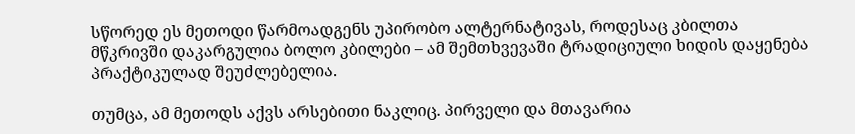სწორედ ეს მეთოდი წარმოადგენს უპირობო ალტერნატივას, როდესაც კბილთა მწკრივში დაკარგულია ბოლო კბილები – ამ შემთხვევაში ტრადიციული ხიდის დაყენება პრაქტიკულად შეუძლებელია.

თუმცა, ამ მეთოდს აქვს არსებითი ნაკლიც. პირველი და მთავარია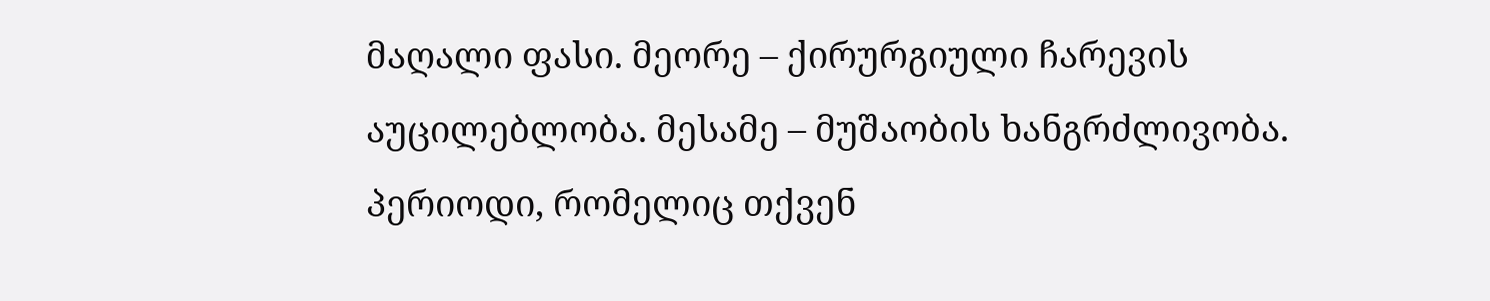მაღალი ფასი. მეორე – ქირურგიული ჩარევის აუცილებლობა. მესამე – მუშაობის ხანგრძლივობა. პერიოდი, რომელიც თქვენ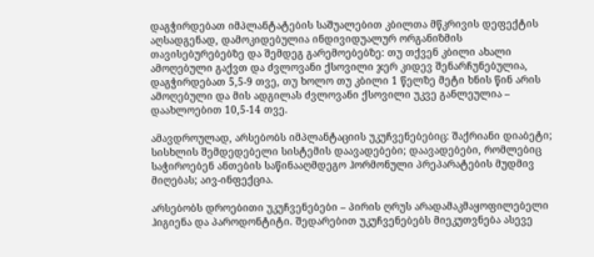დაგჭირდებათ იმპლანტატების საშუალებით კბილთა მწკრივის დეფექტის აღსადგენად, დამოკიდებულია ინდივიდუალურ ორგანიზმის თავისებურებებზე და შემდეგ გარემოებებზე: თუ თქვენ კბილი ახალი ამოღებული გაქვთ და ძვლოვანი ქსოვილი ჯერ კიდევ შენარჩუნებულია, დაგჭირდებათ 5,5-9 თვე, თუ ხოლო თუ კბილი 1 წელზე მეტი ხნის წინ არის ამოღებული და მის ადგილას ძვლოვანი ქსოვილი უკვე განლეულია – დაახლოებით 10,5-14 თვე.

ამავდროულად, არსებობს იმპლანტაციის უკუჩვენებებიც: შაქრიანი დიაბეტი; სისხლის შემდედებელი სისტემის დაავადებები; დაავადებები, რომლებიც საჭიროებენ ანთების საწინააღმდეგო ჰორმონული პრეპარატების მუდმივ მიღებას; აივ-ინფექცია.

არსებობს დროებითი უკუჩვენებები – პირის ღრუს არადამაკმაყოფილებელი ჰიგიენა და პაროდონტიტი. შედარებით უკუჩვენებებს მიეკუთვნება ასევე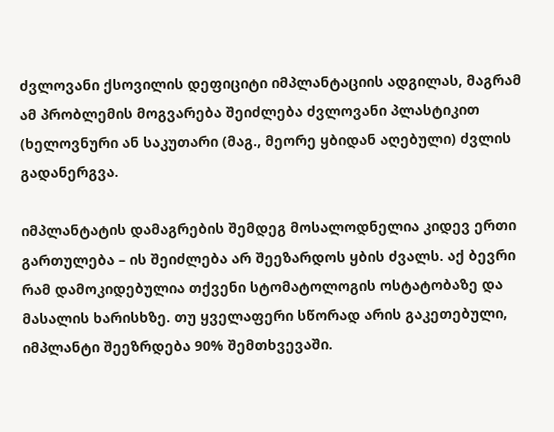ძვლოვანი ქსოვილის დეფიციტი იმპლანტაციის ადგილას, მაგრამ ამ პრობლემის მოგვარება შეიძლება ძვლოვანი პლასტიკით (ხელოვნური ან საკუთარი (მაგ., მეორე ყბიდან აღებული) ძვლის გადანერგვა.

იმპლანტატის დამაგრების შემდეგ მოსალოდნელია კიდევ ერთი გართულება – ის შეიძლება არ შეეზარდოს ყბის ძვალს. აქ ბევრი რამ დამოკიდებულია თქვენი სტომატოლოგის ოსტატობაზე და მასალის ხარისხზე. თუ ყველაფერი სწორად არის გაკეთებული, იმპლანტი შეეზრდება 90% შემთხვევაში.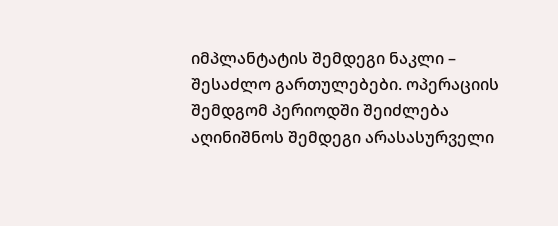იმპლანტატის შემდეგი ნაკლი – შესაძლო გართულებები. ოპერაციის შემდგომ პერიოდში შეიძლება აღინიშნოს შემდეგი არასასურველი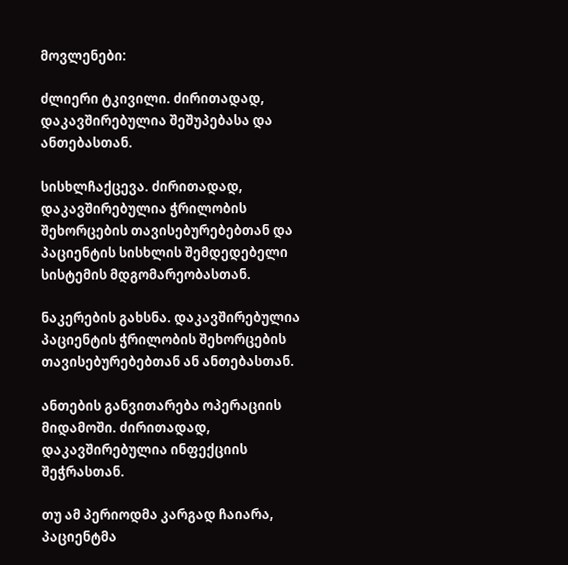მოვლენები:

ძლიერი ტკივილი. ძირითადად, დაკავშირებულია შეშუპებასა და ანთებასთან.

სისხლჩაქცევა. ძირითადად, დაკავშირებულია ჭრილობის შეხორცების თავისებურებებთან და პაციენტის სისხლის შემდედებელი სისტემის მდგომარეობასთან.

ნაკერების გახსნა. დაკავშირებულია პაციენტის ჭრილობის შეხორცების თავისებურებებთან ან ანთებასთან.

ანთების განვითარება ოპერაციის მიდამოში. ძირითადად, დაკავშირებულია ინფექციის შეჭრასთან.

თუ ამ პერიოდმა კარგად ჩაიარა, პაციენტმა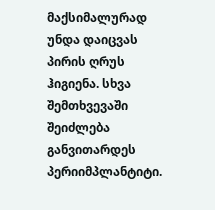მაქსიმალურად უნდა დაიცვას პირის ღრუს ჰიგიენა. სხვა შემთხვევაში შეიძლება განვითარდეს პერიიმპლანტიტი.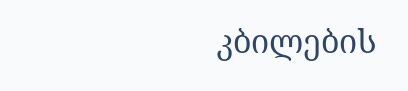კბილების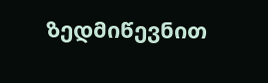ზედმიწევნით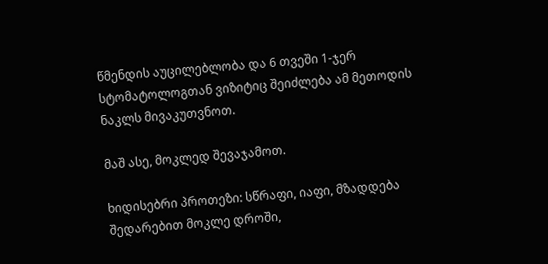წმენდის აუცილებლობა და 6 თვეში 1-ჯერ სტომატოლოგთან ვიზიტიც შეიძლება ამ მეთოდის ნაკლს მივაკუთვნოთ.

მაშ ასე, მოკლედ შევაჯამოთ.

ხიდისებრი პროთეზი: სწრაფი, იაფი, მზადდება შედარებით მოკლე დროში,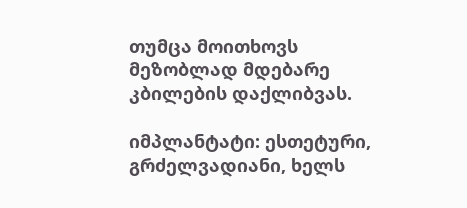თუმცა მოითხოვს მეზობლად მდებარე კბილების დაქლიბვას.

იმპლანტატი: ესთეტური, გრძელვადიანი, ხელს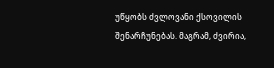უწყობს ძვლოვანი ქსოვილის შენარჩუნებას. მაგრამ, ძვირია,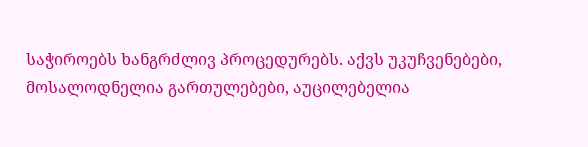საჭიროებს ხანგრძლივ პროცედურებს. აქვს უკუჩვენებები, მოსალოდნელია გართულებები, აუცილებელია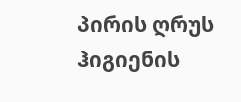პირის ღრუს ჰიგიენის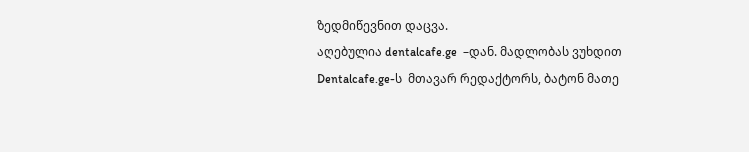ზედმიწევნით დაცვა.
აღებულია dentalcafe.ge  –დან. მადლობას ვუხდით Dentalcafe.ge-ს  მთავარ რედაქტორს, ბატონ მათე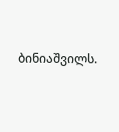ბინიაშვილს.